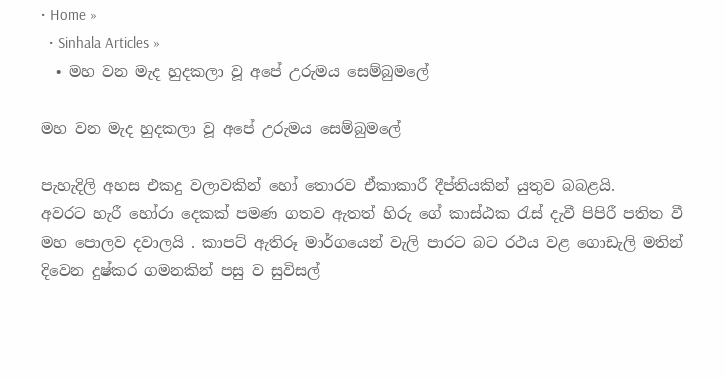• Home »
  • Sinhala Articles »
  • මහ වන මැද හුදකලා වූ අපේ උරුමය සෙම්බුමලේ

මහ වන මැද හුදකලා වූ අපේ උරුමය සෙම්බුමලේ

පැහැදිලි අහස එකදු වලාවකින් හෝ තොරව ඒකාකාරී දීප්තියකින් යුතුව බබළයි.
අවරට හැරී හෝරා දෙකක් පමණ ගතව ඇතත් හිරු ගේ කාස්ඨක රැස් දැවී පිපිරී පතිත වී මහ පොලව දවාලයි . කාපට් ඇතිරූ මාර්ගයෙන් වැලි පාරට බට රථය වළ ගොඩැලි මතින් දිවෙන දුෂ්කර ගමනකින් පසු ව සුවිසල්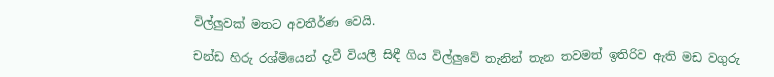විල්ලුවක් මතට අවතීර්ණ වෙයි.

චන්ඩ හිරු රශ්මියෙන් දැවී වියලී සිඳී ගිය විල්ලුවේ තැනින් තැන තවමත් ඉතිරිව ඇති මඩ වගුරු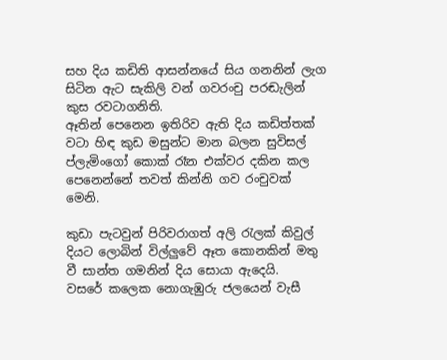සහ දිය කඩිති ආසන්නයේ සිය ගනනින් ලැග සිටින ඇට සැකිලි වන් ගවරංචු පරඬැලින් කුස රවටාගනිති.
ඈතින් පෙනෙන ඉතිරිව ඇති දිය කඩිත්තක් වටා හිඳ කුඩ මසුන්ට මාන බලන සුවිසල් ප්ලැමිංගෝ කොක් රෑන එක්වර දකින කල පෙනෙන්නේ තවත් කින්නි ගව රංචුවක් මෙනි.

කුඩා පැටවුන් පිරිවරාගත් අලි රැලක් කිවුල් දියට ලොබින් විල්ලුවේ ඈත කොනකින් මතු වී සාන්ත ගමනින් දිය සොයා ඇදෙයි.
වසරේ කලෙක නොගැඹුරු ජලයෙන් වැසී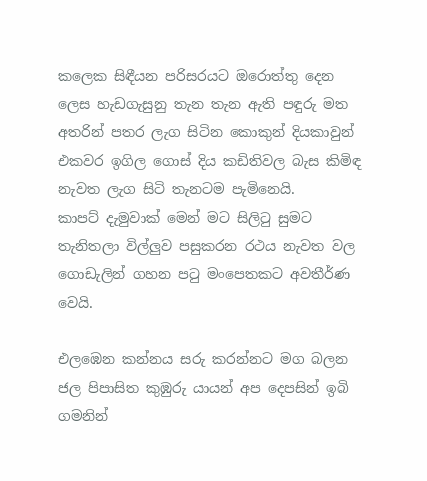කලෙක සිඳීයන පරිසරයට ඔරොත්තු දෙන ලෙස හැඩගැසුනු තැන තැන ඇති පඳුරු මත අතරින් පතර ලැග සිටින කොකුන් දියකාවුන් එකවර ඉගිල ගොස් දිය කඩිතිවල බැස කිමිඳ නැවත ලැග සිටි තැනටම පැමිනෙයි.
කාපට් දැමුවාක් මෙන් මට සිලිටු සුමට තැනිතලා විල්ලුව පසුකරන රථය නැවත වල ගොඩැලින් ගහන පටු මංපෙතකට අවතීර්ණ වෙයි.

එලඹෙන කන්නය සරු කරන්නට මග බලන ජල පිපාසිත කුඹුරු යායන් අප දෙපසින් ඉබි ගමනින්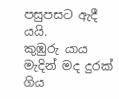පසුපසට ඇදී යයි.
කුඹුරු යාය මැදින් මද දුරක් ගිය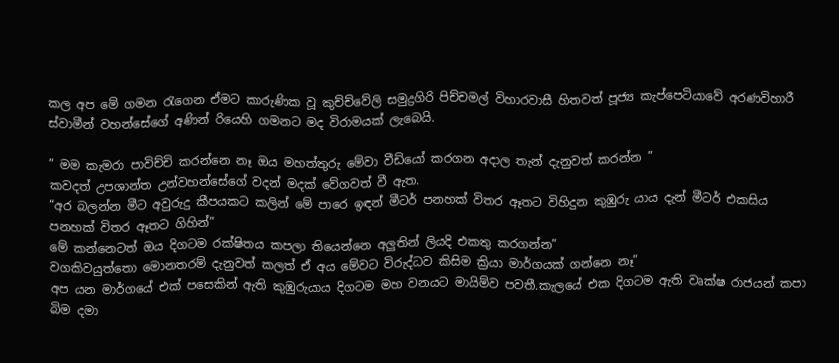කල අප මේ ගමන රැගෙන ඒමට කාරුණික වූ කුච්ච්වේලි සමුද්‍රගිරි පිච්චමල් විහාරවාසී හිතවත් පූජ්‍ය කැප්පෙටියාවේ අරණවිහාරී ස්වාමීන් වහන්සේගේ අණින් රියෙහි ගමනට මද විරාමයක් ලැබෙයි.

” මම කැමරා පාවිච්චි කරන්නෙ නෑ ඔය මහත්තුරු මේවා වීඩියෝ කරගන අදාල තැන් දැනුවත් කරන්න ”
කවදත් උපශාන්ත උන්වහන්සේගේ වදන් මදක් වේගවත් වී ඇත.
“අර බලන්න මීට අවුරුදු කීපයකට කලින් මේ පාරෙ ඉඳන් මීටර් පනහක් විතර ඈතට විහිදුන කුඹුරු යාය දැන් මීටර් එකසිය පනහක් විතර ඈතට ගිහින්”
මේ කන්නෙටත් ඔය දිගටම රක්ෂිතය කපලා තියෙන්නෙ අලුතින් ලියදි එකතු කරගන්න”
වගකිවයුත්තො මොනතරම් දැනුවත් කලත් ඒ අය මේවට විරුද්ධව කිසිම ක්‍රියා මාර්ගයක් ගන්නෙ නෑ”
අප යන මාර්ගයේ එක් පසෙකින් ඇති කුඹුරුයාය දිගටම මහ වනයට මායිම්ව පවතී.කැලයේ එක දිගටම ඇති වෘක්ෂ රාජයන් කපා බිම දමා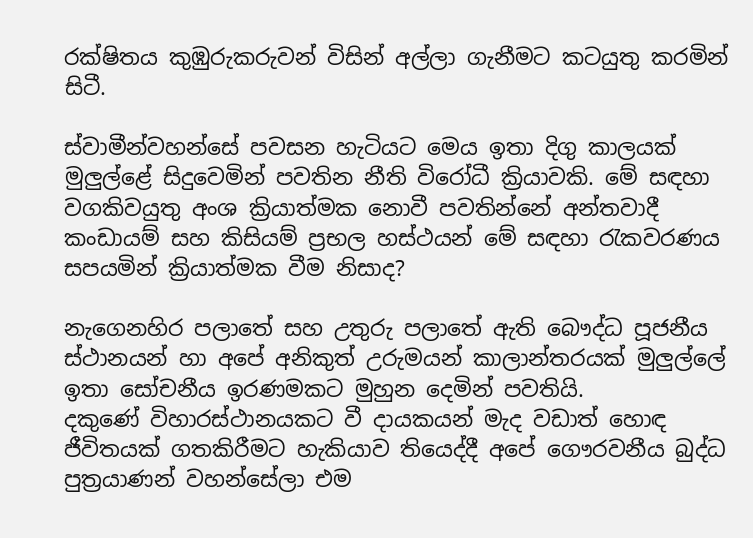රක්ෂිතය කුඹුරුකරුවන් විසින් අල්ලා ගැනීමට කටයුතු කරමින් සිටී.

ස්වාමීන්වහන්සේ පවසන හැටියට මෙය ඉතා දිගු කාලයක් මුලුල්ළේ සිදුවෙමින් පවතින නීති විරෝධී ක්‍රියාවකි. මේ සඳහා වගකිවයුතු අංශ ක්‍රියාත්මක නොවී පවතින්නේ අන්තවාදී කංඩායම් සහ කිසියම් ප්‍රභල හස්ථයන් මේ සඳහා රැකවරණය සපයමින් ක්‍රියාත්මක වීම නිසාද?

නැගෙනහිර පලාතේ සහ උතුරු පලාතේ ඇති බෞද්ධ පූජනීය ස්ථානයන් හා අපේ අනිකුත් උරුමයන් කාලාන්තරයක් මුලුල්ලේ ඉතා සෝචනීය ඉරණමකට මුහුන දෙමින් පවතියි.
දකුණේ විහාරස්ථානයකට වී දායකයන් මැද වඩාත් හොඳ ජීවිතයක් ගතකිරීමට හැකියාව තියෙද්දී අපේ ගෞරවනීය බුද්ධ පුත්‍රයාණන් වහන්සේලා එම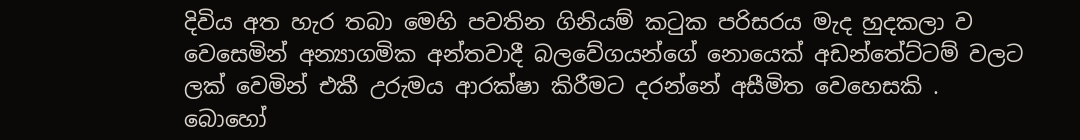දිවිය අත හැර තබා මෙහි පවතින ගිනියම් කටුක පරිසරය මැද හුදකලා ව වෙසෙමින් අන්‍යාගමික අන්තවාදී බලවේගයන්ගේ නොයෙක් අඩන්තේට්ටම් වලට ලක් වෙමින් එකී උරුමය ආරක්ෂා කිරීමට දරන්නේ අසීමිත වෙහෙසකි .
බොහෝ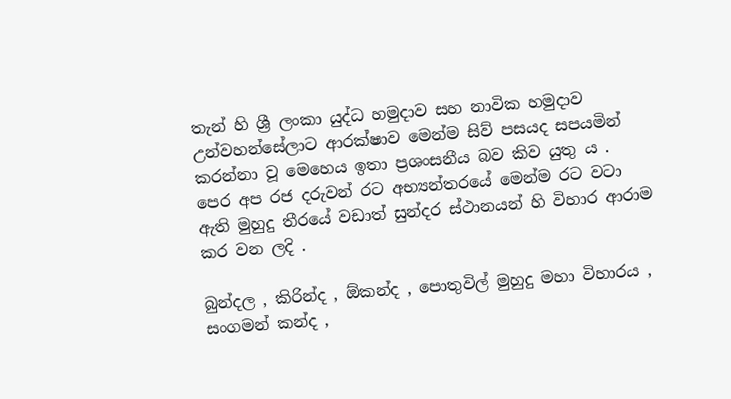තැන් හි ශ්‍රී ලංකා යුද්ධ හමුදාව සහ නාවික හමුදාව උන්වහන්සේලාට ආරක්ෂාව මෙන්ම සිව් පසයද සපයමින් කරන්නා වූ මෙහෙය ඉතා ප්‍රශංසනීය බව කිව යුතු ය .
පෙර අප රජ දරුවන් රට අභ්‍යන්තරයේ මෙන්ම රට වටා ඇති මුහුදු තීරයේ වඩාත් සුන්දර ස්ථානයන් හි විහාර ආරාම කර වන ලදි .

බුන්දල , කිරින්ද , ඕකන්ද , පොතුවිල් මුහුදු මහා විහාරය , සංගමන් කන්ද ,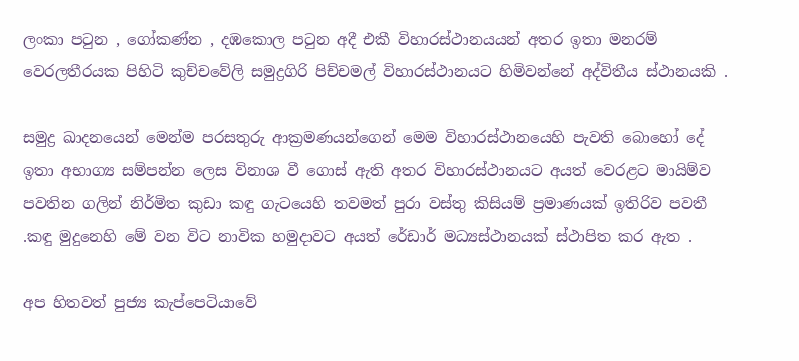ලංකා පටුන , ගෝකණ්න , දඹකොල පටුන අදී එකී විහාරස්ථානයයන් අතර ඉතා මනරම් වෙරලතීරයක පිහිටි කුච්චවේලි සමුද්‍රගිරි පිච්චමල් විහාරස්ථානයට හිමිවන්නේ අද්විතීය ස්ථානයකි .

සමුද්‍ර ඛාදනයෙන් මෙන්ම පරසතුරු ආක්‍රමණයන්ගෙන් මෙම විහාරස්ථානයෙහි පැවති බොහෝ දේ ඉතා අභාග්‍ය සම්පන්න ලෙස විනාශ වී ගොස් ඇති අතර විහාරස්ථානයට අයත් වෙරළට මායිම්ව පවතින ගලින් නිර්මිත කුඩා කඳු ගැටයෙහි තවමත් පුරා වස්තු කිසියම් ප්‍රමාණයක් ඉතිරිව පවතී .කඳු මුදුනෙහි මේ වන විට නාවික හමුදාවට අයත් රේඩාර් මධ්‍යස්ථානයක් ස්ථාපිත කර ඇත .

අප හිතවත් පුජ්‍ය කැප්පෙටියාවේ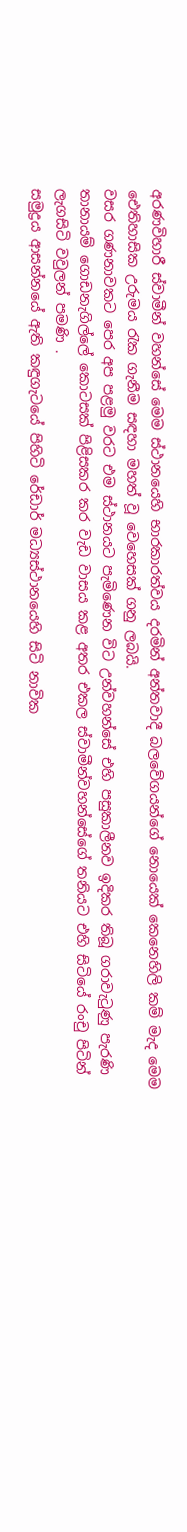අරණවිහාරී ස්වාමීන් වහන්සේ මෙම ස්ථානයෙහි භාරකාරත්වය දරමින් අන්තවාදී බලවේගයන්ගේ නොයෙක් කෙනෙහිලි කම් මැද මෙම ඓතිහාසික උරුමය රැක ගැනීම සඳහා මහත් වූ වෙහෙසක් ගනු ලබයි.
වසර ගණනාවකට පෙර අප පළමු වරට එම ස්ථානයට පැමිණෙන විට උන්වහන්සේ එහි පසුකාලීනව ඉදිකර තිබූ ගරාවැටුණු පැරණි තානායම් ගොඩනැගිල්ලේ කොටසක් පිළිසකර කර වැඩ වාසය කළ අතර එකල ස්වාමීන්වහන්සේගේ තනියට එහි සිටියේ රංචු පිටින් ලැගසිටි වවුලන් පමණි .
සමුද්‍රය ආසන්නයේ ඇති කඳුගැටයේ පිහිටි රේඩාර් මධ්‍යස්ථානයෙහි සිටි නාවික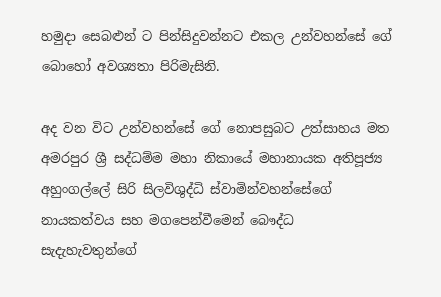හමුදා සෙබළුන් ට පින්සිදුවන්නට එකල උන්වහන්සේ ගේ බොහෝ අවශ්‍යතා පිරිමැසිනි.

අද වන විට උන්වහන්සේ ගේ නොපසුබට උත්සාහය මත අමරපුර ශ්‍රී සද්ධම්ම මහා නිකායේ මහානායක අතිපූජ්‍ය අහුංගල්ලේ සිරි සිලවිශුද්ධි ස්වාමින්වහන්සේගේ නායකත්වය සහ මගපෙන්වීමෙන් බෞද්ධ සැදැහැවතුන්ගේ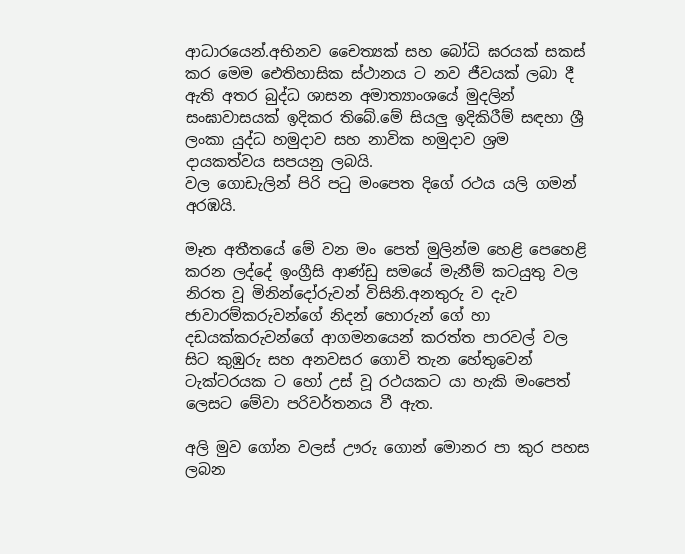ආධාරයෙන්.අභිනව චෛත්‍යක් සහ බෝධි ඝරයක් සකස් කර මෙම ඓතිහාසික ස්ථානය ට නව ජීවයක් ලබා දී ඇති අතර බුද්ධ ශාසන අමාත්‍යාංශයේ මුදලින් සංඝාවාසයක් ඉදිකර තිබේ.මේ සියලු ඉදිකිරීම් සඳහා ශ්‍රී ලංකා යුද්ධ හමුදාව සහ නාවික හමුදාව ශ්‍රම දායකත්වය සපයනු ලබයි.
වල ගොඩැලින් පිරි පටු මංපෙත දිගේ රථය යලි ගමන් අරඹයි.

මෑත අතීතයේ මේ වන මං පෙත් මුලින්ම හෙළි පෙහෙළි කරන ලද්දේ ඉංග්‍රීසි ආණ්ඩු සමයේ මැනීම් කටයුතු වල නිරත වූ මිනින්දෝරුවන් විසිනි.අනතුරු ව දැව ජාවාරම්කරුවන්ගේ නිදන් හොරුන් ගේ හා දඩයක්කරුවන්ගේ ආගමනයෙන් කරත්ත පාරවල් වල සිට කුඹුරු සහ අනවසර ගොවි තැන හේතුවෙන් ටැක්ටරයක ට හෝ උස් වූ රථයකට යා හැකි මංපෙත් ලෙසට මේවා පරිවර්තනය වී ඇත.

අලි මුව ගෝන වලස් ඌරු ගොන් මොනර පා කුර පහස ලබන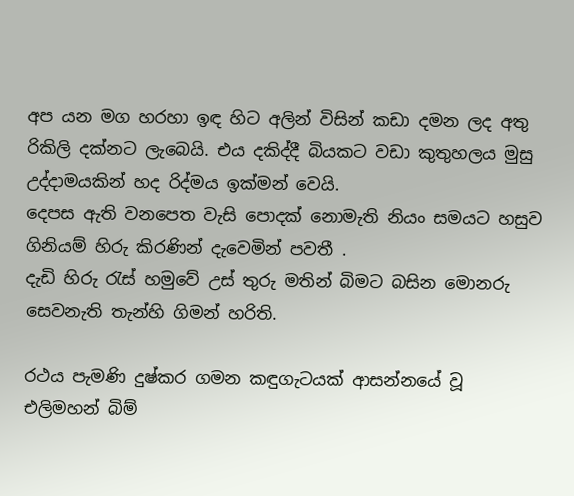අප යන මග හරහා ඉඳ හිට අලින් විසින් කඩා දමන ලද අතු රිකිලි දක්නට ලැබෙයි. එය දකිද්දී බියකට වඩා කුතුහලය මුසු උද්දාමයකින් හද රිද්මය ඉක්මන් වෙයි.
දෙපස ඇති වනපෙත වැසි පොදක් නොමැති නියං සමයට හසුව ගිනියම් හිරු කිරණින් දැවෙමින් පවතී .
දැඩි හිරු රැස් හමුවේ උස් තුරු මතින් බිමට බසින මොනරු සෙවනැති තැන්හි ගිමන් හරිති.

රථය පැමණි දුෂ්කර ගමන කඳුගැටයක් ආසන්නයේ වූ එලිමහන් බිම්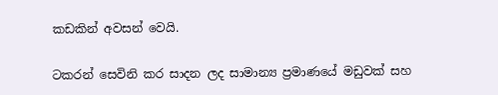කඩකින් අවසන් වෙයි.

ටකරන් සෙවිනි කර සාදන ලද සාමාන්‍ය ප්‍රමාණයේ මඩුවක් සහ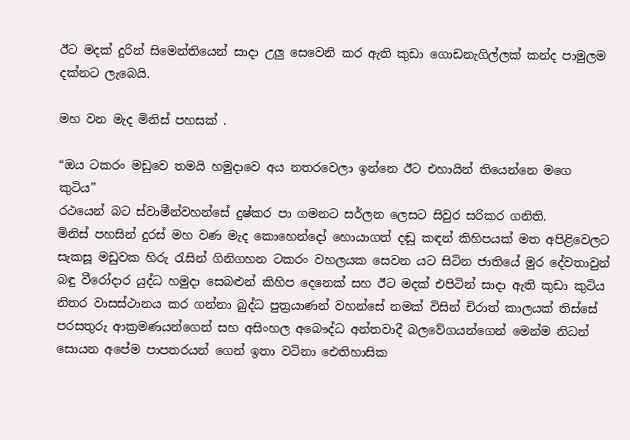ඊට මදක් දුරින් සිමෙන්තියෙන් සාදා උලු සෙවෙනි කර ඇති කුඩා ගොඩනැගිල්ලක් කන්ද පාමුලම දක්නට ලැබෙයි.

මහ වන මැද මිනිස් පහසක් .

“ඔය ටකරං මඩුවෙ තමයි හමුදාවෙ අය නතරවෙලා ඉන්නෙ ඊට එහායින් තියෙන්නෙ මගෙ කුටිය”
රථයෙන් බට ස්වාමීන්වහන්සේ දුෂ්කර පා ගමනට සර්ලන ලෙසට සිවුර සරිකර ගනිති.
මිනිස් පහසින් දුරස් මහ වණ මැද කොහෙන්දෝ හොයාගත් දඬු කඳන් කිහිපයක් මත අපිළිවෙලට සැකසූ මඩුවක හිරු රැසින් ගිනිගහන ටකරං වහලයක සෙවන යට සිටින ජාතියේ මුර දේවතාවුන් බඳු වීරෝදාර යුද්ධ හමුදා සෙබළුන් කිහිප දෙනෙක් සහ ඊට මදක් එපිටින් සාදා ඇති කුඩා කුටිය නිතර වාසස්ථානය කර ගන්නා බුද්ධ පුත්‍රයාණන් වහන්සේ නමක් විසින් චිරාත් කාලයක් තිස්සේ පරසතුරු ආක්‍රමණයන්ගෙන් සහ අසිංහල අබෞද්ධ අන්තවාදී බලවේගයන්ගෙන් මෙන්ම නිධන් සොයන අපේම පාපතරයන් ගෙන් ඉතා වටිනා ඓතිහාසික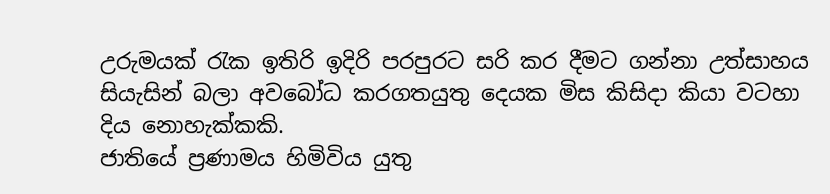උරුමයක් රැක ඉතිරි ඉදිරි පරපුරට සරි කර දීමට ගන්නා උත්සාහය සියැසින් බලා අවබෝධ කරගතයුතු දෙයක මිස කිසිදා කියා වටහා දිය නොහැක්කකි.
ජාතියේ ප්‍රණාමය හිමිවිය යුතු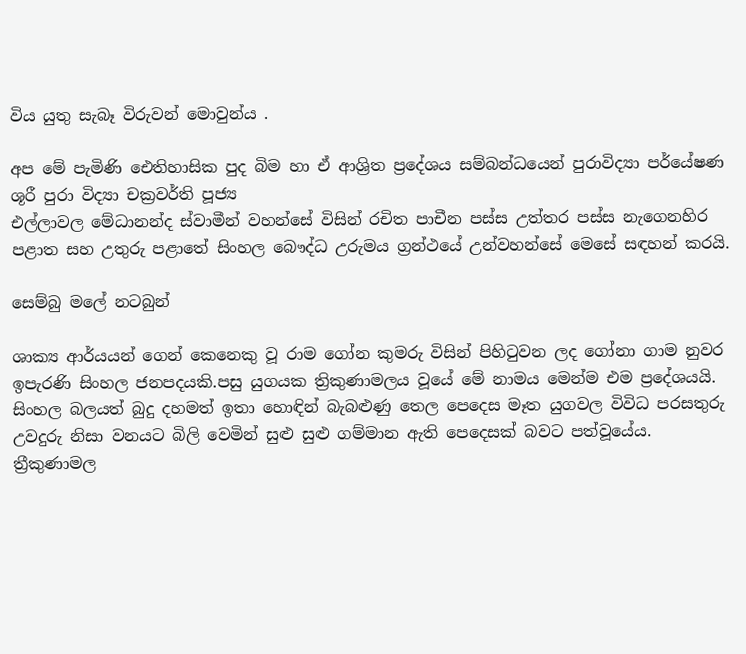විය යුතු සැබෑ විරුවන් මොවුන්ය .

අප මේ පැමිණි ඓතිහාසික පුද බිම හා ඒ ආශ්‍රිත ප්‍රදේශය සම්බන්ධයෙන් පුරාවිද්‍යා පර්යේෂණ ශූරී පුරා විද්‍යා චක්‍රවර්ති පූජ්‍ය
එල්ලාවල මේධානන්ද ස්වාමීන් වහන්සේ විසින් රචිත පාචීන පස්ස උත්තර පස්ස නැගෙනහිර පළාත සහ උතුරු පළාතේ සිංහල බෞද්ධ උරුමය ග්‍රන්ථයේ උන්වහන්සේ මෙසේ සඳහන් කරයි.

සෙම්බු මලේ නටබුන්

ශාක්‍ය ආර්යයන් ගෙන් කෙනෙකු වූ රාම ගෝන කුමරු විසින් පිහිටුවන ලද ගෝනා ගාම නුවර ඉපැරණි සිංහල ජනපදයකි.පසු යුගයක ත්‍රිකුණාමලය වූයේ මේ නාමය මෙන්ම එම ප්‍රදේශයයි. සිංහල බලයත් බුදු දහමත් ඉතා හොඳින් බැබළුණු තෙල පෙදෙස මෑත යුගවල විවිධ පරසතුරු උවදුරු නිසා වනයට බිලි වෙමින් සුළු සුළු ගම්මාන ඇති පෙදෙසක් බවට පත්වූයේය. ත්‍රීකුණාමල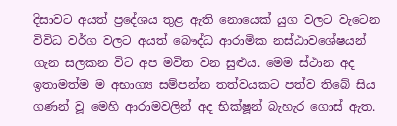දිසාවට අයත් ප්‍රදේශය තුළ ඇති නොයෙක් යුග වලට වැටෙන විවිධ වර්ග වලට අයත් බෞද්ධ ආරාමික නස්ඨාවශේෂයන් ගැන සලකන විට අප මවිත වන සුළුය. මෙම ස්ථාන අද ඉතාමත්ම ම අභාග්‍ය සම්පන්න තත්වයකට පත්ව තිබේ සිය ගණන් වූ මෙහි ආරාමවලින් අද භික්ෂූන් බැහැර ගොස් ඇත.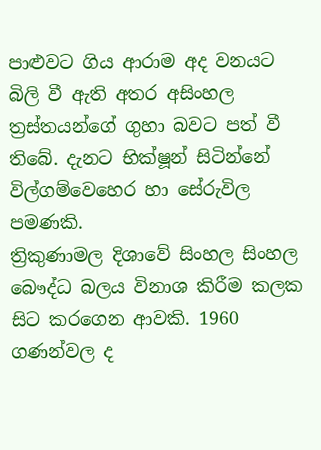පාළුවට ගිය ආරාම අද වනයට බිලි වී ඇති අතර අසිංහල ත්‍රස්තයන්ගේ ගුහා බවට පත් වී තිබේ. දැනට භික්ෂූන් සිටින්නේ විල්ගම්වෙහෙර හා සේරුවිල පමණකි.
ත්‍රිකුණාමල දිශාවේ සිංහල සිංහල බෞද්ධ බලය විනාශ කිරීම කලක සිට කරගෙන ආවකි. 1960 ගණන්වල ද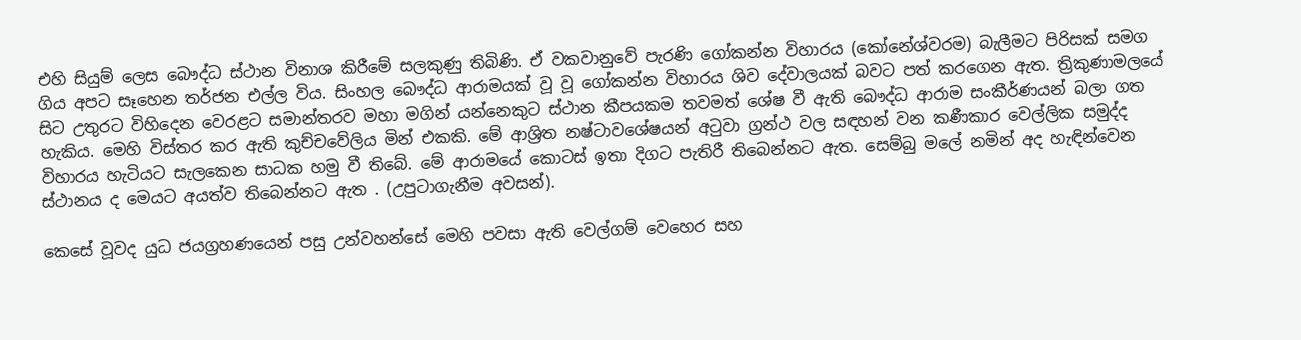එහි සියුම් ලෙස බෞද්ධ ස්ථාන විනාශ කිරීමේ සලකුණු තිබිණි. ඒ වකවානුවේ පැරණි ගෝකන්න විහාරය (කෝනේශ්වරම) බැලීමට පිරිසක් සමග ගිය අපට සෑහෙන තර්ජන එල්ල විය. සිංහල බෞද්ධ ආරාමයක් වූ වූ ගෝකන්න විහාරය ශිව දේවාලයක් බවට පත් කරගෙන ඇත. ත්‍රිකුණාමලයේ සිට උතුරට විහිදෙන වෙරළට සමාන්තරව මහා මගින් යන්නෙකුට ස්ථාන කීපයකම තවමත් ශේෂ වී ඇති බෞද්ධ ආරාම සංකීර්ණයන් බලා ගත හැකිය. මෙහි විස්තර කර ඇති කුච්චවේලිය මින් එකකි. මේ ආශ්‍රිත නෂ්ටාවශේෂයන් අටුවා ග්‍රන්ථ වල සඳහන් වන කණීකාර වෙල්ලික සමුද්ද විහාරය හැටියට සැලකෙන සාධක හමු වී තිබේ. මේ ආරාමයේ කොටස් ඉතා දිගට පැතිරී තිබෙන්නට ඇත. සෙම්බු මලේ නමින් අද හැඳින්වෙන ස්ථානය ද මෙයට අයත්ව තිබෙන්නට ඇත . (උපුටාගැනීම අවසන්).

කෙසේ වූවද යුධ ජයග්‍රහණයෙන් පසු උන්වහන්සේ මෙහි පවසා ඇති වෙල්ගම් වෙහෙර සහ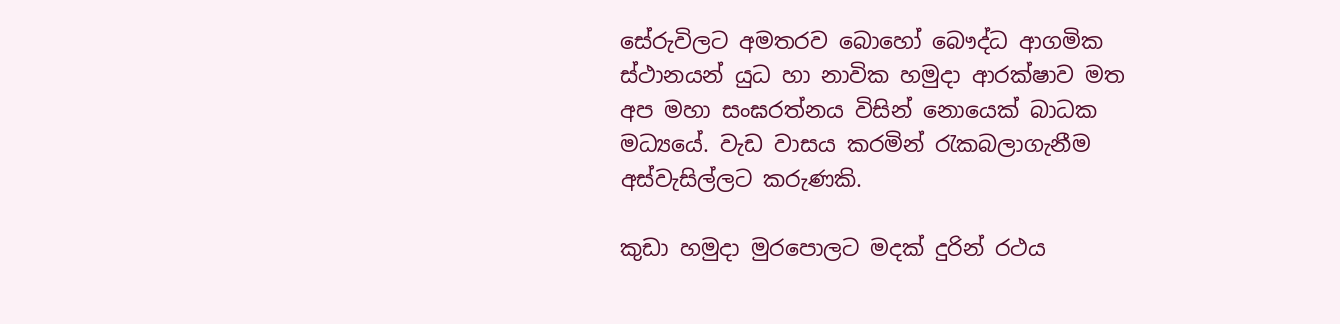සේරුවිලට අමතරව බොහෝ බෞද්ධ ආගමික ස්ථානයන් යුධ හා නාවික හමුදා ආරක්ෂාව මත අප මහා සංඝරත්නය විසින් නොයෙක් බාධක මධ්‍යයේ. වැඩ වාසය කරමින් රැකබලාගැනීම අස්වැසිල්ලට කරුණකි.

කුඩා හමුදා මුරපොලට මදක් දුරින් රථය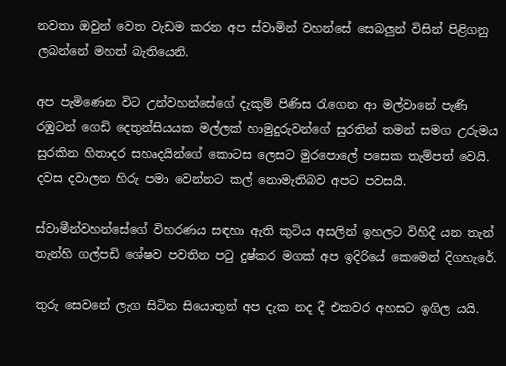නවතා ඔවුන් වෙත වැඩම කරන අප ස්වාමින් වහන්සේ සෙබලුන් විසින් පිළිගනු ලබන්නේ මහත් බැතියෙනි.

අප පැමිණෙන විට උන්වහන්සේගේ දැකුම් පිණිස රැගෙන ආ මල්වානේ පැණි රඹුටන් ගෙඩි දෙතුන්සියයක මල්ලක් හාමුදුරුවන්ගේ සුරතින් තමන් සමග උරුමය සුරකින හිතාදර සහෘදයින්ගේ කොටස ලෙසට මුරපොලේ පසෙක තැම්පත් වෙයි.
දවස දවාලන හිරු පමා වෙන්නට කල් නොමැතිබව අපට පවසයි.

ස්වාමීන්වහන්සේගේ විහරණය සඳහා ඇති කුටිය අසලින් ඉහලට විහිදී යන තැන් තැන්හි ගල්පඩි ශේෂව පවතින පටු දුෂ්කර මගක් අප ඉදිරියේ කෙමෙන් දිගහැරේ.

තුරු සෙවනේ ලැග සිටින සියොතුන් අප දැක නද දී එකවර අහසට ඉගිල යයි.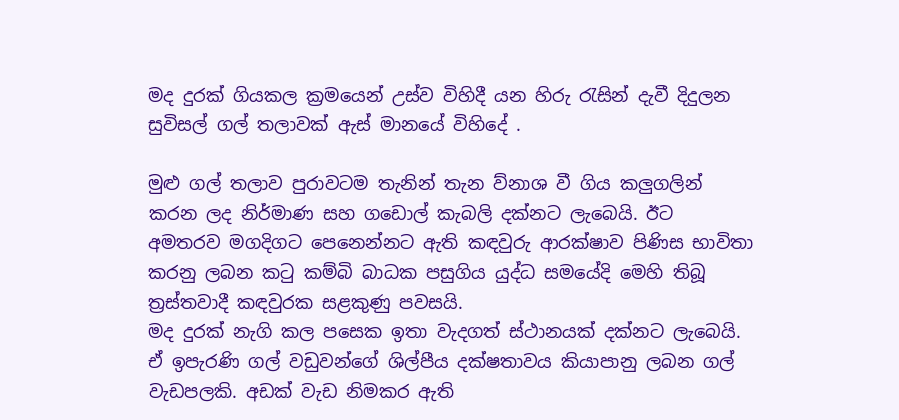මද දුරක් ගියකල ක්‍රමයෙන් උස්ව විහිදී යන හිරු රැසින් දැවී දිදුලන සුවිසල් ගල් තලාවක් ඇස් මානයේ විහිදේ .

මුළු ගල් තලාව පුරාවටම තැනින් තැන ව්නාශ වී ගිය කලුගලින් කරන ලද නිර්මාණ සහ ගඩොල් කැබලි දක්නට ලැබෙයි. ඊට අමතරව මගදිගට පෙනෙන්නට ඇති කඳවුරු ආරක්ෂාව පිණිස භාවිතා කරනු ලබන කටු කම්බි බාධක පසුගිය යුද්ධ සමයේදි මෙහි තිබූ ත්‍රස්තවාදී කඳවුරක සළකුණු පවසයි.
මද දුරක් නැගි කල පසෙක ඉතා වැදගත් ස්ථානයක් දක්නට ලැබෙයි. ඒ ඉපැරණි ගල් වඩුවන්ගේ ශිල්පීය දක්ෂතාවය කියාපානු ලබන ගල් වැඩපලකි. අඩක් වැඩ නිමකර ඇති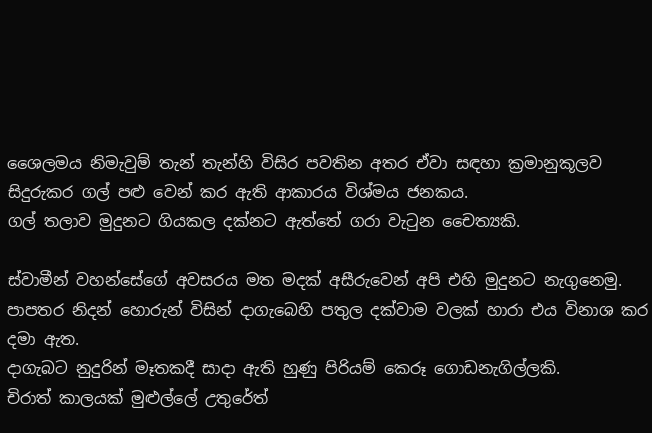ශෛලමය නිමැවුම් තැන් තැන්හි විසිර පවතින අතර ඒවා සඳහා ක්‍රමානුකූලව සිදුරුකර ගල් පළු වෙන් කර ඇති ආකාරය විශ්මය ජනකය.
ගල් තලාව මුදුනට ගියකල දක්නට ඇත්තේ ගරා වැටුන චෛත්‍යකි.

ස්වාමීන් වහන්සේගේ අවසරය මත මදක් අසීරුවෙන් අපි එහි මුදුනට නැගුනෙමු. පාපතර නිදන් හොරුන් විසින් දාගැබෙහි පතුල දක්වාම වලක් හාරා එය විනාශ කර දමා ඇත.
දාගැබට නුදුරින් මෑතකදී සාදා ඇති හුණු පිරියම් කෙරූ ගොඩනැගිල්ලකි.
චිරාත් කාලයක් මුළුල්ලේ උතුරේත්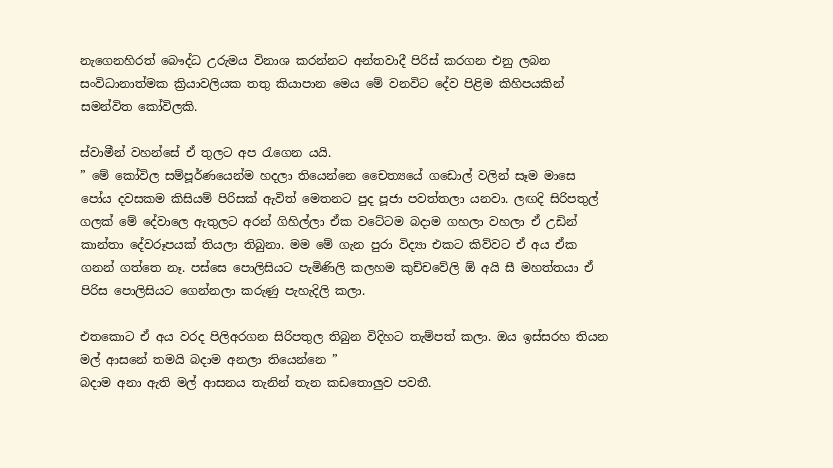නැගෙනහිරත් බෞද්ධ උරුමය විනාශ කරන්නට අන්තවාදී පිරිස් කරගන එනු ලබන සංවිධානාත්මක ක්‍රියාවලියක තතු කියාපාන මෙය මේ වනවිට දේව පිළිම කිහිපයකින් සමන්විත කෝවිලකි.

ස්වාමීන් වහන්සේ ඒ තුලට අප රැගෙන යයි.
” මේ කෝවිල සම්පූර්ණයෙන්ම හදලා තියෙන්නෙ චෛත්‍යයේ ගඩොල් වලින් සෑම මාසෙ පෝය දවසකම කිසියම් පිරිසක් ඇවිත් මෙතනට පුද පූජා පවත්තලා යනවා. ලඟදි සිරිපතුල් ගලක් මේ දේවාලෙ ඇතුලට අරන් ගිහිල්ලා ඒක වටේටම බදාම ගහලා වහලා ඒ උඩින් කාන්තා දේවරූපයක් තියලා තිබුනා. මම මේ ගැන පුරා විද්‍යා එකට කිව්වට ඒ අය ඒක ගනන් ගත්තෙ නෑ. පස්සෙ පොලිසියට පැමිණිලි කලහම කුච්චවේලි ඕ අයි සී මහත්තයා ඒ පිරිස පොලිසියට ගෙන්නලා කරුණු පැහැදිලි කලා.

එතකොට ඒ අය වරද පිලිඅරගන සිරිපතුල තිබුන විදිහට තැම්පත් කලා. ඔය ඉස්සරහ තියන මල් ආසනේ තමයි බදාම අනලා තියෙන්නෙ ”
බදාම අනා ඇති මල් ආසනය තැනින් තැන කඩතොලුව පවතී.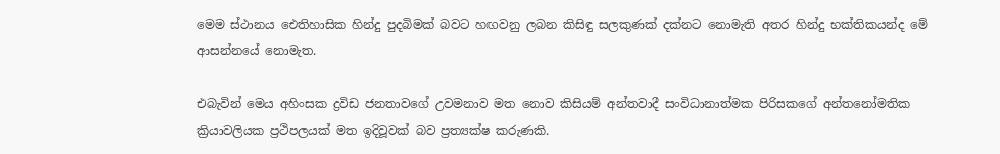මෙම ස්ථානය ඓතිහාසික හින්දු පුදබිමක් බවට හඟවනු ලබන කිසිඳු සලකුණක් දක්නට නොමැති අතර හින්දු භක්තිකයන්ද මේ ආසන්නයේ නොමැත.

එබැවින් මෙය අහිංසක ද්‍රවිඩ ජනතාවගේ උවමනාව මත නොව කිසියම් අන්තවාදී සංවිධානාත්මක පිරිසකගේ අන්තනෝමතික ක්‍රියාවලියක ප්‍රථිපලයක් මත ඉදිවූවක් බව ප්‍රත්‍යක්ෂ කරුණකි.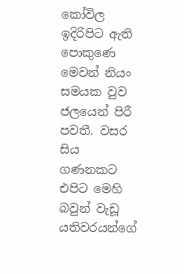කෝවිල ඉදිරිපිට ඇති පොකුණෙ මෙවන් නියං සමයක වුව ජලයෙන් පිරී පවතී. වසර සිය ගණනකට එපිට මෙහි බවුන් වැඩූ යතිවරයන්ගේ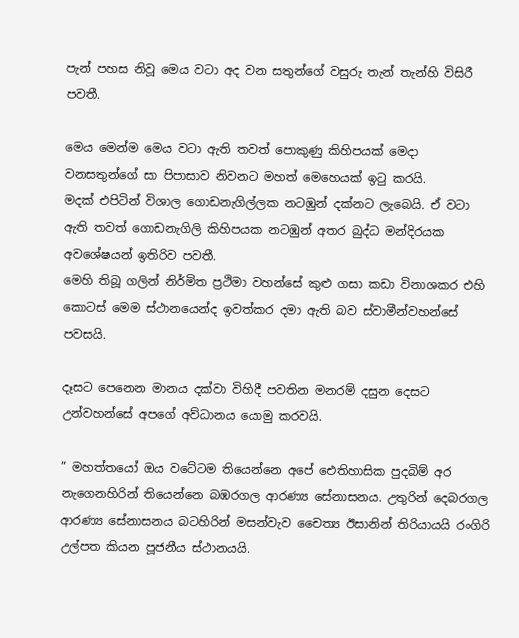පැන් පහස නිවූ මෙය වටා අද වන සතුන්ගේ වසුරු තැන් තැන්හි විසිරී පවතී.

මෙය මෙන්ම මෙය වටා ඇති තවත් පොකුණු කිහිපයක් මෙදා වනසතුන්ගේ සා පිපාසාව නිවනට මහත් මෙහෙයක් ඉටු කරයි.
මදක් එපිටින් විශාල ගොඩනැගිල්ලක නටඹුන් දක්නට ලැබෙයි. ඒ වටා ඇති තවත් ගොඩනැගිලි කිහිපයක නටඹුන් අතර බුද්ධ මන්දිරයක අවශේෂයන් ඉතිරිව පවතී.
මෙහි තිබූ ගලින් නිර්මිත ප්‍රථිමා වහන්සේ කුළු ගසා කඩා විනාශකර එහි කොටස් මෙම ස්ථානයෙන්ද ඉවත්කර දමා ඇති බව ස්වාමීන්වහන්සේ පවසයි.

දෑසට පෙනෙන මානය දක්වා විහිදී පවතින මනරම් දසුන දෙසට උන්වහන්සේ අපගේ අව්ධානය යොමු කරවයි.

” මහත්තයෝ ඔය වටේටම තියෙන්නෙ අපේ ඓතිහාසික පුදබිම් අර නැගෙනහිරින් තියෙන්නෙ බඹරගල ආරණ්‍ය සේනාසනය. උතුරින් දෙබරගල ආරණ්‍ය සේනාසනය බටහිරින් මසන්වැව චෛත්‍ය ඊසානින් තිරියායයි රංගිරි උල්පත කියන පූජනීය ස්ථානයයි.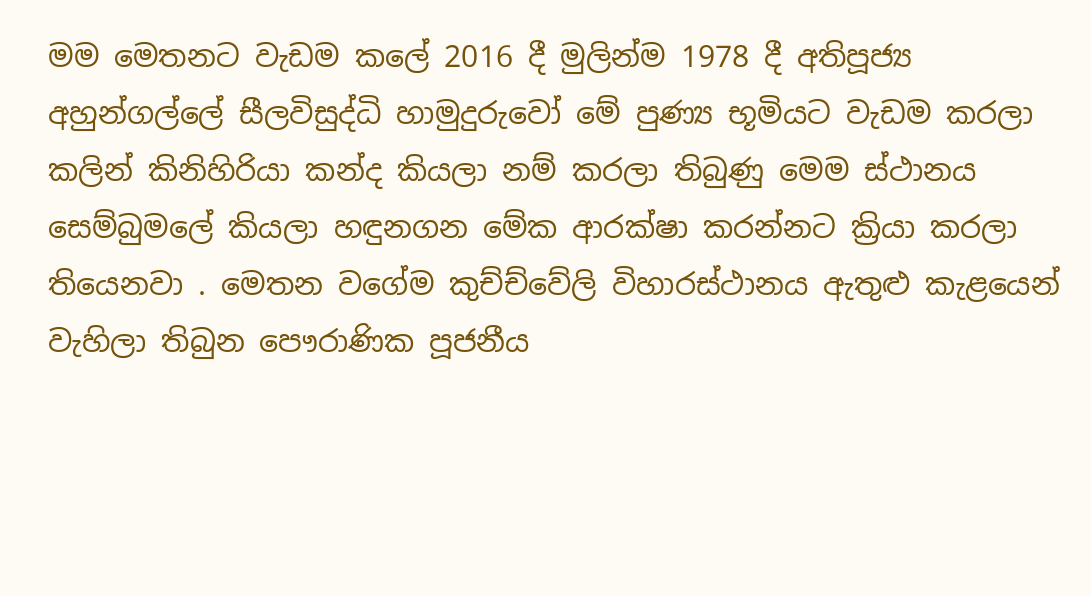මම මෙතනට වැඩම කලේ 2016 දී මුලින්ම 1978 දී අතිපූජ්‍ය අහුන්ගල්ලේ සීලවිසුද්ධි හාමුදුරුවෝ මේ පුණ්‍ය භූමියට වැඩම කරලා කලින් කිනිහිරියා කන්ද කියලා නම් කරලා තිබුණු මෙම ස්ථානය සෙම්බුමලේ කියලා හඳුනගන මේක ආරක්ෂා කරන්නට ක්‍රියා කරලා තියෙනවා . මෙතන වගේම කුච්ච්වේලි විහාරස්ථානය ඇතුළු කැළයෙන් වැහිලා තිබුන පෞරාණික පූජනීය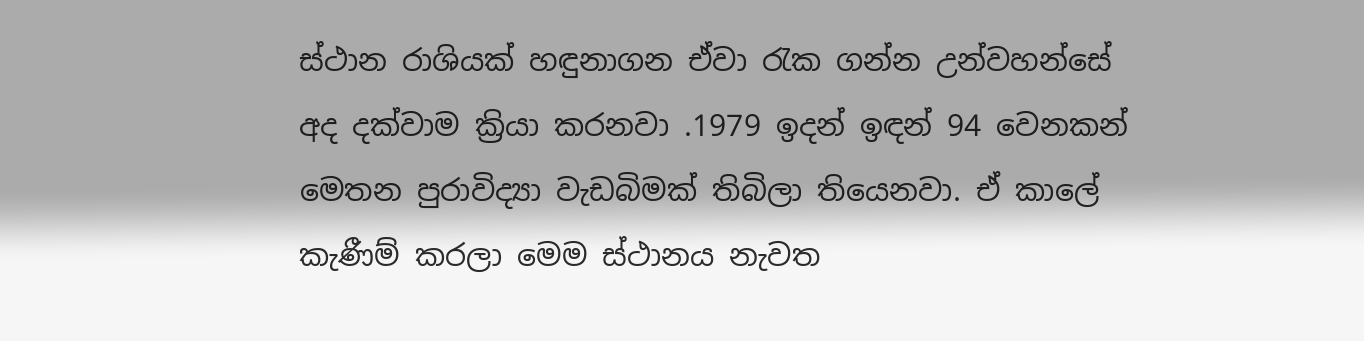ස්ථාන රාශියක් හඳුනාගන ඒවා රැක ගන්න උන්වහන්සේ අද දක්වාම ක්‍රියා කරනවා .1979 ඉදන් ඉඳන් 94 වෙනකන් මෙතන පුරාවිද්‍යා වැඩබිමක් තිබිලා තියෙනවා. ඒ කාලේ කැණීම් කරලා මෙම ස්ථානය නැවත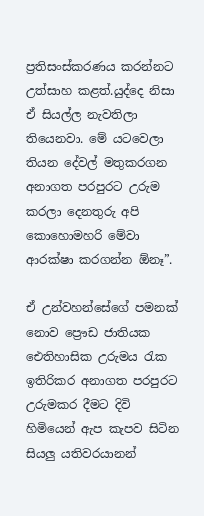ප්‍රතිසංස්කරණය කරන්නට උත්සාහ කළත්.යුද්දෙ නිසා ඒ සියල්ල නැවතිලා තියෙනවා. මේ යටවෙලා තියන දේවල් මතුකරගන අනාගත පරපුරට උරුම කරලා දෙනතුරු අපි කොහොමහරි මේවා ආරක්ෂා කරගන්න ඕනෑ”.

ඒ උන්වහන්සේගේ පමනක් නොව ප්‍රෞඩ ජාතියක ඓතිහාසික උරුමය රැක ඉතිරිකර අනාගත පරපුරට උරුමකර දීමට දිවි හිමියෙන් ඇප කැපව සිටින සියලු යතිවරයානන්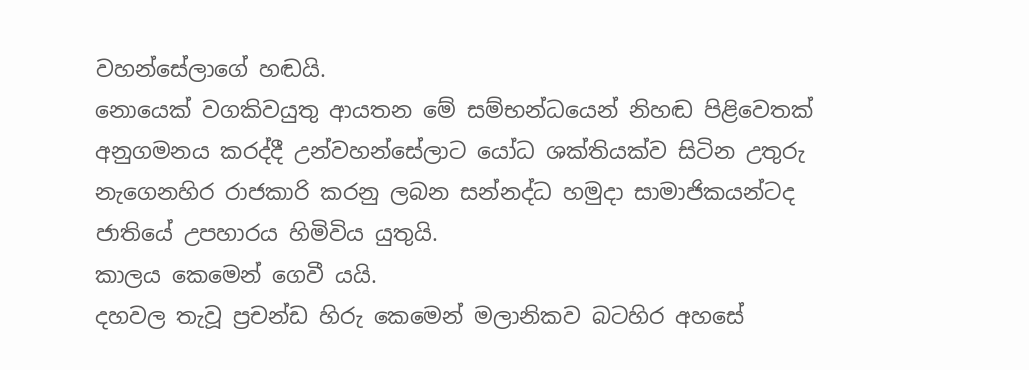වහන්සේලාගේ හඬයි.
නොයෙක් වගකිවයුතු ආයතන මේ සම්භන්ධයෙන් නිහඬ පිළිවෙතක් අනුගමනය කරද්දී උන්වහන්සේලාට යෝධ ශක්තියක්ව සිටින උතුරු නැගෙනහිර රාජකාරි කරනු ලබන සන්නද්ධ හමුදා සාමාජිකයන්ටද ජාතියේ උපහාරය හිමිවිය යුතුයි.
කාලය කෙමෙන් ගෙවී යයි.
දහවල තැවූ ප්‍රචන්ඩ හිරු කෙමෙන් මලානිකව බටහිර අහසේ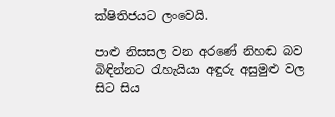ක්ෂිතිජයට ලංවෙයි.

පාළු නිසසල වන අරණේ නිහඬ බව බිඳින්නට රැහැයියා අඳුරු අසුමුළු වල සිට සිය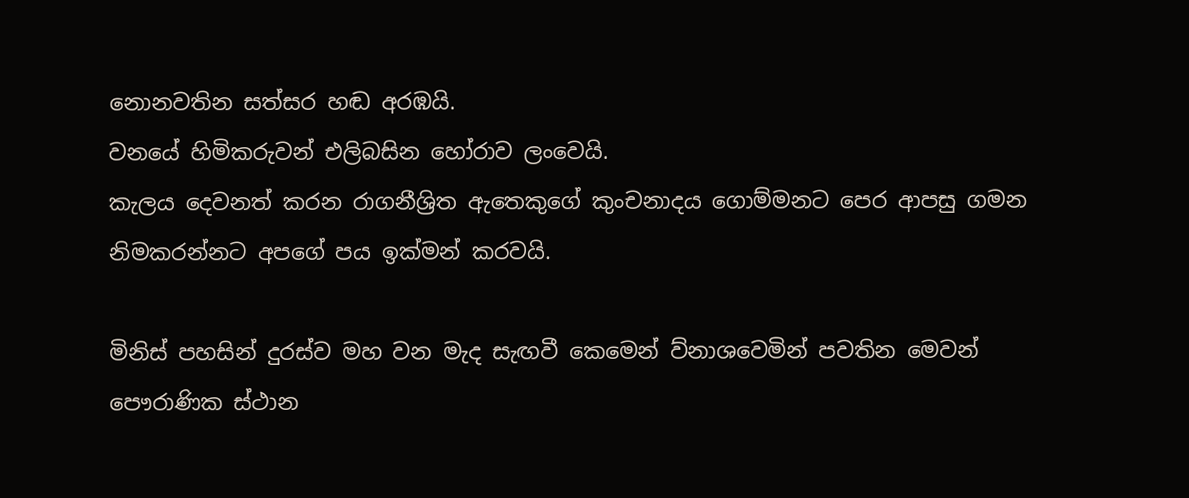නොනවතින සත්සර හඬ අරඹයි.
වනයේ හිමිකරුවන් එලිබසින හෝරාව ලංවෙයි.
කැලය දෙවනත් කරන රාගනීශ්‍රිත ඇතෙකුගේ කුංචනාදය ගොම්මනට පෙර ආපසු ගමන නිමකරන්නට අපගේ පය ඉක්මන් කරවයි.

මිනිස් පහසින් දුරස්ව මහ වන මැද සැඟවී කෙමෙන් ව්නාශවෙමින් පවතින මෙවන් පෞරාණික ස්ථාන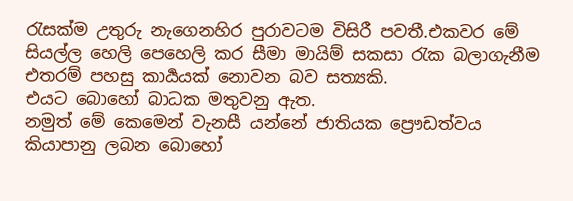රැසක්ම උතුරු නැගෙනහිර පුරාවටම විසිරී පවතී.එකවර මේ සියල්ල හෙලි පෙහෙලි කර සීමා මායිම් සකසා රැක බලාගැනීම එතරම් පහසු කාර්‍යයක් නොවන බව සත්‍යකි.
එයට බොහෝ බාධක මතුවනු ඇත.
නමුත් මේ කෙමෙන් වැනසී යන්නේ ජාතියක ප්‍රෞඩත්වය කියාපානු ලබන බොහෝ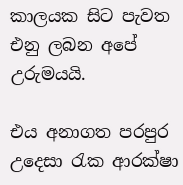කාලයක සිට පැවත එනු ලබන අපේ උරුමයයි.

එය අනාගත පරපුර උදෙසා රැක ආරක්ෂා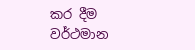කර දීම වර්ථමාන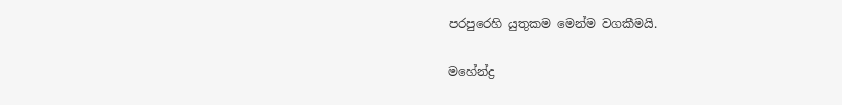පරපුරෙහි යුතුකම මෙන්ම වගකීමයි.

මහේන්ද්‍ර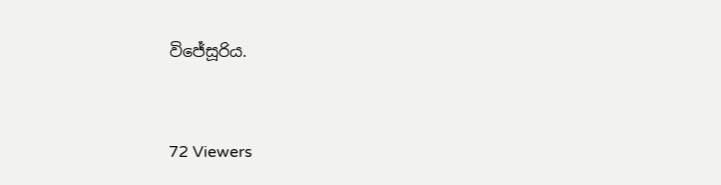විජේසූරිය.



72 Viewers